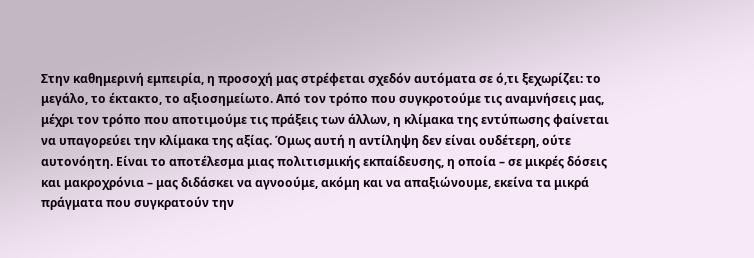Στην καθημερινή εμπειρία, η προσοχή μας στρέφεται σχεδόν αυτόματα σε ό,τι ξεχωρίζει: το μεγάλο, το έκτακτο, το αξιοσημείωτο. Από τον τρόπο που συγκροτούμε τις αναμνήσεις μας, μέχρι τον τρόπο που αποτιμούμε τις πράξεις των άλλων, η κλίμακα της εντύπωσης φαίνεται να υπαγορεύει την κλίμακα της αξίας. Όμως αυτή η αντίληψη δεν είναι ουδέτερη, ούτε αυτονόητη. Είναι το αποτέλεσμα μιας πολιτισμικής εκπαίδευσης, η οποία – σε μικρές δόσεις και μακροχρόνια – μας διδάσκει να αγνοούμε, ακόμη και να απαξιώνουμε, εκείνα τα μικρά πράγματα που συγκρατούν την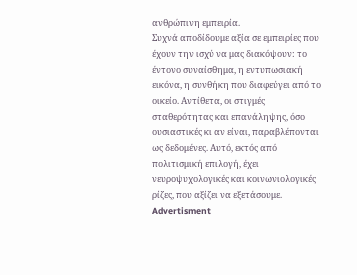ανθρώπινη εμπειρία.
Συχνά αποδίδουμε αξία σε εμπειρίες που έχουν την ισχύ να μας διακόψουν: το έντονο συναίσθημα, η εντυπωσιακή εικόνα, η συνθήκη που διαφεύγει από το οικείο. Αντίθετα, οι στιγμές σταθερότητας και επανάληψης, όσο ουσιαστικές κι αν είναι, παραβλέπονται ως δεδομένες. Αυτό, εκτός από πολιτισμική επιλογή, έχει νευροψυχολογικές και κοινωνιολογικές ρίζες, που αξίζει να εξετάσουμε.
Advertisment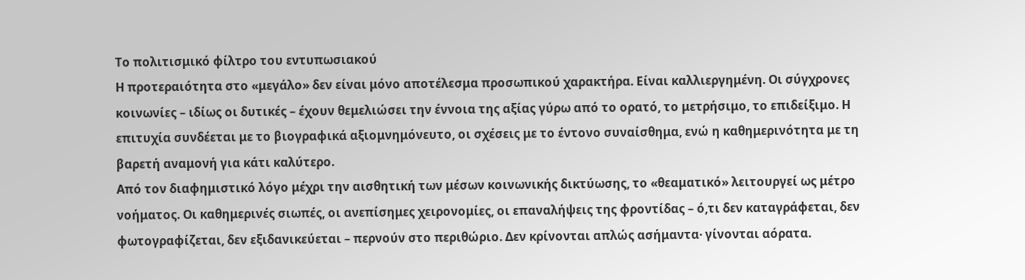Το πολιτισμικό φίλτρο του εντυπωσιακού
Η προτεραιότητα στο «μεγάλο» δεν είναι μόνο αποτέλεσμα προσωπικού χαρακτήρα. Είναι καλλιεργημένη. Οι σύγχρονες κοινωνίες – ιδίως οι δυτικές – έχουν θεμελιώσει την έννοια της αξίας γύρω από το ορατό, το μετρήσιμο, το επιδείξιμο. Η επιτυχία συνδέεται με το βιογραφικά αξιομνημόνευτο, οι σχέσεις με το έντονο συναίσθημα, ενώ η καθημερινότητα με τη βαρετή αναμονή για κάτι καλύτερο.
Από τον διαφημιστικό λόγο μέχρι την αισθητική των μέσων κοινωνικής δικτύωσης, το «θεαματικό» λειτουργεί ως μέτρο νοήματος. Οι καθημερινές σιωπές, οι ανεπίσημες χειρονομίες, οι επαναλήψεις της φροντίδας – ό,τι δεν καταγράφεται, δεν φωτογραφίζεται, δεν εξιδανικεύεται – περνούν στο περιθώριο. Δεν κρίνονται απλώς ασήμαντα· γίνονται αόρατα.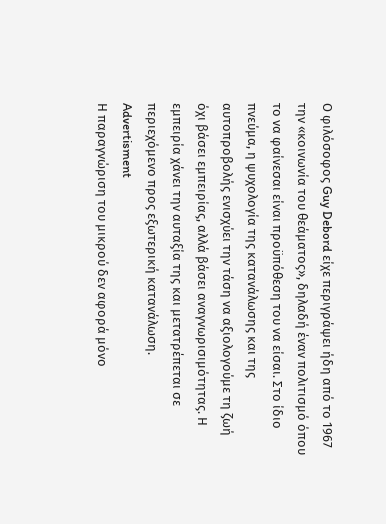Ο φιλόσοφος Guy Debord είχε περιγράψει ήδη από το 1967 την «κοινωνία του θεάματος», δηλαδή έναν πολιτισμό όπου το να φαίνεσαι είναι προϋπόθεση του να είσαι. Στο ίδιο πνεύμα, η ψυχολογία της κατανάλωσης και της αυτοπροβολής ενισχύει την τάση να αξιολογούμε τη ζωή όχι βάσει εμπειρίας, αλλά βάσει αναγνωρισιμότητας. Η εμπειρία χάνει την αυταξία της και μετατρέπεται σε περιεχόμενο προς εξωτερική κατανάλωση.
Advertisment
Η παραγνώριση του μικρού δεν αφορά μόνο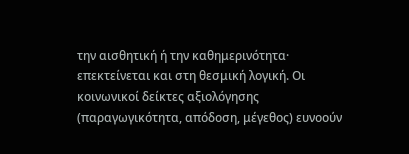την αισθητική ή την καθημερινότητα· επεκτείνεται και στη θεσμική λογική. Οι κοινωνικοί δείκτες αξιολόγησης (παραγωγικότητα, απόδοση, μέγεθος) ευνοούν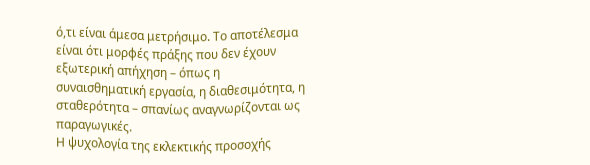ό,τι είναι άμεσα μετρήσιμο. Το αποτέλεσμα είναι ότι μορφές πράξης που δεν έχουν εξωτερική απήχηση – όπως η συναισθηματική εργασία, η διαθεσιμότητα, η σταθερότητα – σπανίως αναγνωρίζονται ως παραγωγικές.
Η ψυχολογία της εκλεκτικής προσοχής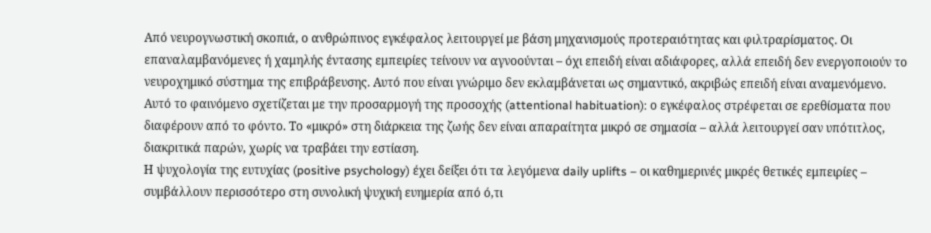Από νευρογνωστική σκοπιά, ο ανθρώπινος εγκέφαλος λειτουργεί με βάση μηχανισμούς προτεραιότητας και φιλτραρίσματος. Οι επαναλαμβανόμενες ή χαμηλής έντασης εμπειρίες τείνουν να αγνοούνται – όχι επειδή είναι αδιάφορες, αλλά επειδή δεν ενεργοποιούν το νευροχημικό σύστημα της επιβράβευσης. Αυτό που είναι γνώριμο δεν εκλαμβάνεται ως σημαντικό, ακριβώς επειδή είναι αναμενόμενο.
Αυτό το φαινόμενο σχετίζεται με την προσαρμογή της προσοχής (attentional habituation): ο εγκέφαλος στρέφεται σε ερεθίσματα που διαφέρουν από το φόντο. Το «μικρό» στη διάρκεια της ζωής δεν είναι απαραίτητα μικρό σε σημασία – αλλά λειτουργεί σαν υπότιτλος, διακριτικά παρών, χωρίς να τραβάει την εστίαση.
Η ψυχολογία της ευτυχίας (positive psychology) έχει δείξει ότι τα λεγόμενα daily uplifts – οι καθημερινές μικρές θετικές εμπειρίες – συμβάλλουν περισσότερο στη συνολική ψυχική ευημερία από ό,τι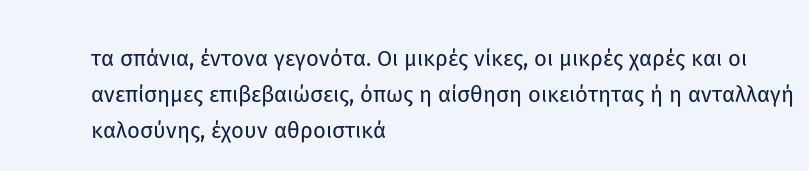τα σπάνια, έντονα γεγονότα. Οι μικρές νίκες, οι μικρές χαρές και οι ανεπίσημες επιβεβαιώσεις, όπως η αίσθηση οικειότητας ή η ανταλλαγή καλοσύνης, έχουν αθροιστικά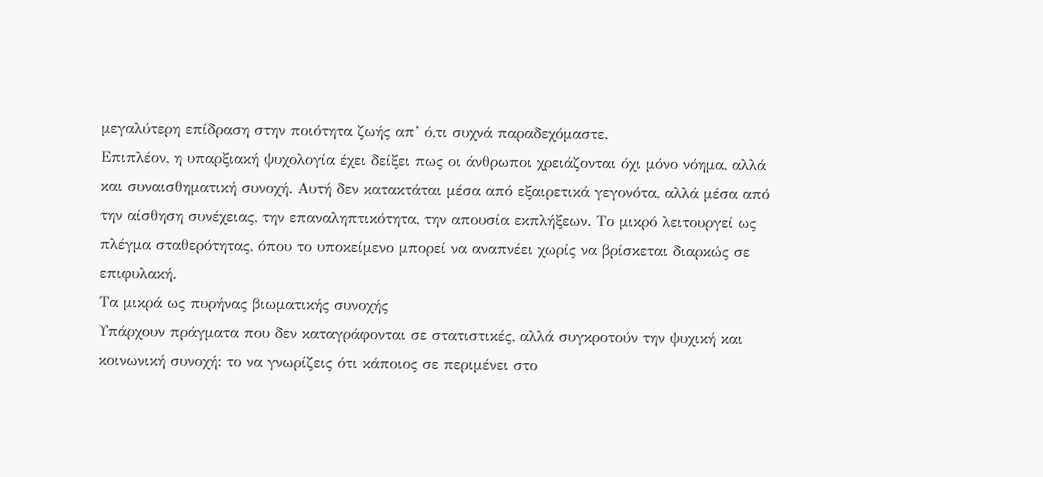μεγαλύτερη επίδραση στην ποιότητα ζωής απ’ ό,τι συχνά παραδεχόμαστε.
Επιπλέον, η υπαρξιακή ψυχολογία έχει δείξει πως οι άνθρωποι χρειάζονται όχι μόνο νόημα, αλλά και συναισθηματική συνοχή. Αυτή δεν κατακτάται μέσα από εξαιρετικά γεγονότα, αλλά μέσα από την αίσθηση συνέχειας, την επαναληπτικότητα, την απουσία εκπλήξεων. Το μικρό λειτουργεί ως πλέγμα σταθερότητας, όπου το υποκείμενο μπορεί να αναπνέει χωρίς να βρίσκεται διαρκώς σε επιφυλακή.
Τα μικρά ως πυρήνας βιωματικής συνοχής
Υπάρχουν πράγματα που δεν καταγράφονται σε στατιστικές, αλλά συγκροτούν την ψυχική και κοινωνική συνοχή: το να γνωρίζεις ότι κάποιος σε περιμένει στο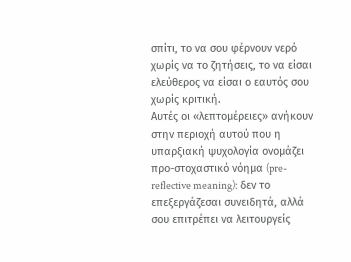σπίτι, το να σου φέρνουν νερό χωρίς να το ζητήσεις, το να είσαι ελεύθερος να είσαι ο εαυτός σου χωρίς κριτική.
Αυτές οι «λεπτομέρειες» ανήκουν στην περιοχή αυτού που η υπαρξιακή ψυχολογία ονομάζει προ-στοχαστικό νόημα (pre-reflective meaning): δεν το επεξεργάζεσαι συνειδητά, αλλά σου επιτρέπει να λειτουργείς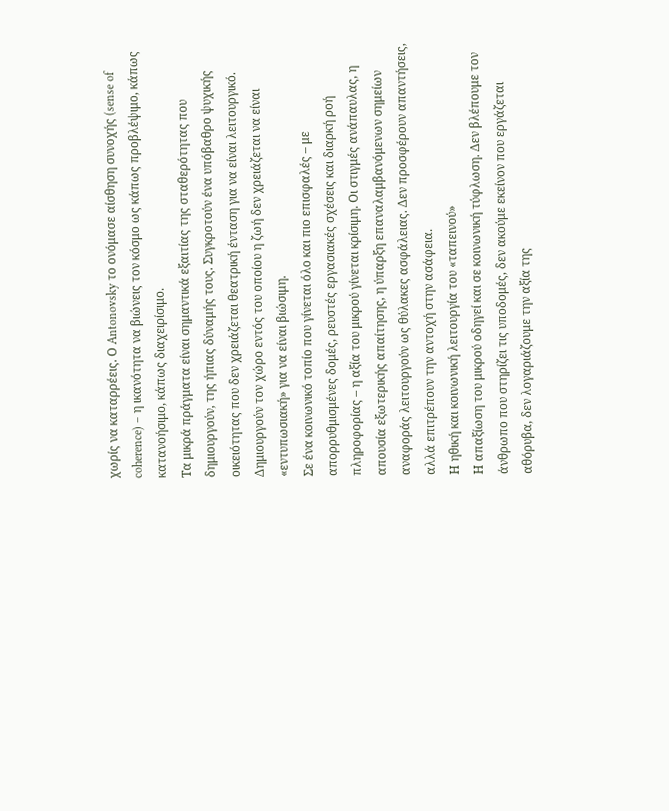χωρίς να καταρρέεις. Ο Antonovsky το ονόμασε αίσθηση συνοχής (sense of coherence) – η ικανότητα να βιώνεις τον κόσμο ως κάπως προβλέψιμο, κάπως κατανοήσιμο, κάπως διαχειρίσιμο.
Τα μικρά πράγματα είναι σημαντικά εξαιτίας της σταθερότητας που δημιουργούν, της ήπιας δύναμής τους. Συγκροτούν ένα υπόβαθρο ψυχικής οικειότητας που δεν χρειάζεται θεατρική ένταση για να είναι λειτουργικό. Δημιουργούν τον χώρο εντός του οποίου η ζωή δεν χρειάζεται να είναι «εντυπωσιακή» για να είναι βιώσιμη.
Σε ένα κοινωνικό τοπίο που γίνεται όλο και πιο επισφαλές – με απορρυθμισμένες δομές, ρευστές εργασιακές σχέσεις και διαρκή ροή πληροφορίας – η αξία του μικρού γίνεται κρίσιμη. Οι στιγμές ανάπαυλας, η απουσία εξωτερικής απαίτησης, η ύπαρξη επαναλαμβανόμενων σημείων αναφοράς λειτουργούν ως θύλακες ασφάλειας. Δεν προσφέρουν απαντήσεις, αλλά επιτρέπουν την αντοχή στην ασάφεια.
Η ηθική και κοινωνική λειτουργία του «ταπεινού»
Η απαξίωση του μικρού οδηγεί και σε κοινωνική τύφλωση. Δεν βλέπουμε τον άνθρωπο που στηρίζει τις υποδομές, δεν ακούμε εκείνον που εργάζεται αθόρυβα, δεν λογαριάζουμε την αξία της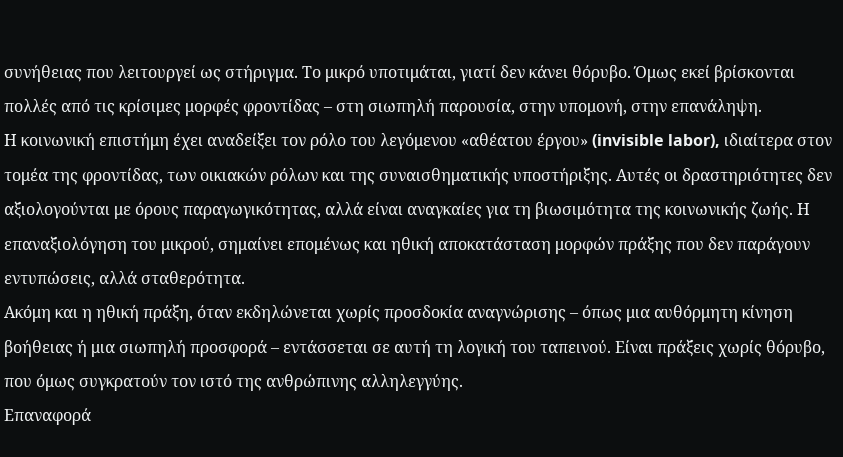συνήθειας που λειτουργεί ως στήριγμα. Το μικρό υποτιμάται, γιατί δεν κάνει θόρυβο. Όμως εκεί βρίσκονται πολλές από τις κρίσιμες μορφές φροντίδας – στη σιωπηλή παρουσία, στην υπομονή, στην επανάληψη.
Η κοινωνική επιστήμη έχει αναδείξει τον ρόλο του λεγόμενου «αθέατου έργου» (invisible labor), ιδιαίτερα στον τομέα της φροντίδας, των οικιακών ρόλων και της συναισθηματικής υποστήριξης. Αυτές οι δραστηριότητες δεν αξιολογούνται με όρους παραγωγικότητας, αλλά είναι αναγκαίες για τη βιωσιμότητα της κοινωνικής ζωής. Η επαναξιολόγηση του μικρού, σημαίνει επομένως και ηθική αποκατάσταση μορφών πράξης που δεν παράγουν εντυπώσεις, αλλά σταθερότητα.
Ακόμη και η ηθική πράξη, όταν εκδηλώνεται χωρίς προσδοκία αναγνώρισης – όπως μια αυθόρμητη κίνηση βοήθειας ή μια σιωπηλή προσφορά – εντάσσεται σε αυτή τη λογική του ταπεινού. Είναι πράξεις χωρίς θόρυβο, που όμως συγκρατούν τον ιστό της ανθρώπινης αλληλεγγύης.
Επαναφορά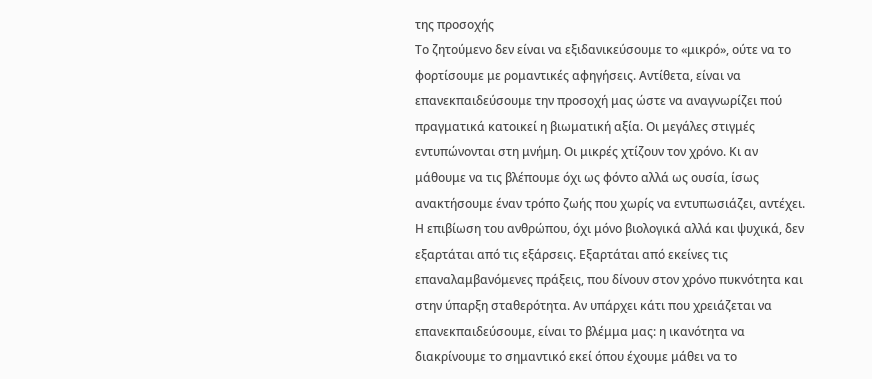της προσοχής
Το ζητούμενο δεν είναι να εξιδανικεύσουμε το «μικρό», ούτε να το φορτίσουμε με ρομαντικές αφηγήσεις. Αντίθετα, είναι να επανεκπαιδεύσουμε την προσοχή μας ώστε να αναγνωρίζει πού πραγματικά κατοικεί η βιωματική αξία. Οι μεγάλες στιγμές εντυπώνονται στη μνήμη. Οι μικρές χτίζουν τον χρόνο. Κι αν μάθουμε να τις βλέπουμε όχι ως φόντο αλλά ως ουσία, ίσως ανακτήσουμε έναν τρόπο ζωής που χωρίς να εντυπωσιάζει, αντέχει.
Η επιβίωση του ανθρώπου, όχι μόνο βιολογικά αλλά και ψυχικά, δεν εξαρτάται από τις εξάρσεις. Εξαρτάται από εκείνες τις επαναλαμβανόμενες πράξεις, που δίνουν στον χρόνο πυκνότητα και στην ύπαρξη σταθερότητα. Αν υπάρχει κάτι που χρειάζεται να επανεκπαιδεύσουμε, είναι το βλέμμα μας: η ικανότητα να διακρίνουμε το σημαντικό εκεί όπου έχουμε μάθει να το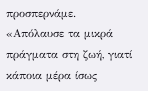προσπερνάμε.
«Απόλαυσε τα μικρά πράγματα στη ζωή, γιατί κάποια μέρα ίσως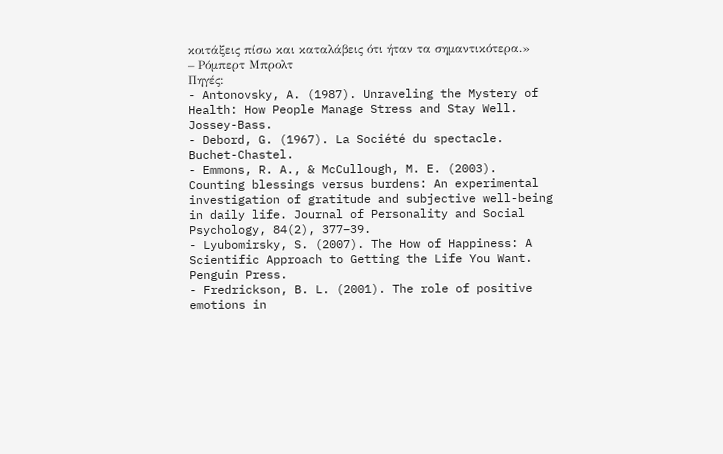κοιτάξεις πίσω και καταλάβεις ότι ήταν τα σημαντικότερα.» – Ρόμπερτ Μπρολτ
Πηγές:
- Antonovsky, A. (1987). Unraveling the Mystery of Health: How People Manage Stress and Stay Well. Jossey-Bass.
- Debord, G. (1967). La Société du spectacle. Buchet-Chastel.
- Emmons, R. A., & McCullough, M. E. (2003). Counting blessings versus burdens: An experimental investigation of gratitude and subjective well-being in daily life. Journal of Personality and Social Psychology, 84(2), 377–39.
- Lyubomirsky, S. (2007). The How of Happiness: A Scientific Approach to Getting the Life You Want. Penguin Press.
- Fredrickson, B. L. (2001). The role of positive emotions in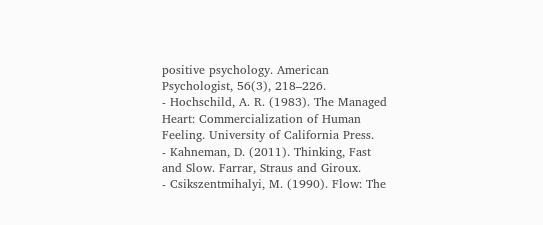positive psychology. American Psychologist, 56(3), 218–226.
- Hochschild, A. R. (1983). The Managed Heart: Commercialization of Human Feeling. University of California Press.
- Kahneman, D. (2011). Thinking, Fast and Slow. Farrar, Straus and Giroux.
- Csikszentmihalyi, M. (1990). Flow: The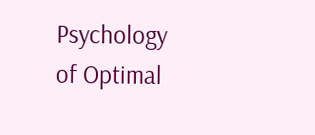Psychology of Optimal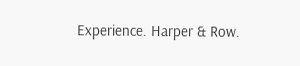Experience. Harper & Row.